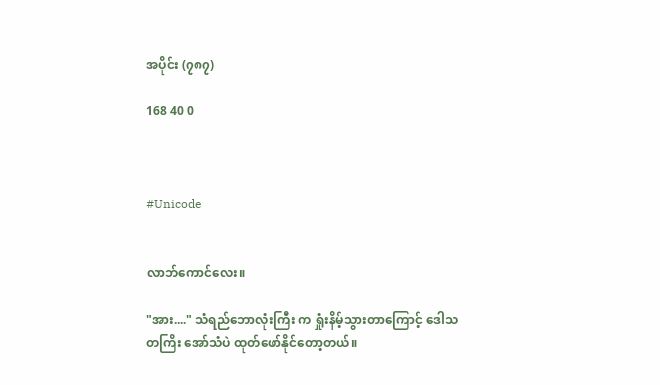အပိုင်း (၇၈၇)

168 40 0



#Unicode


လာဘ်ကောင်လေး။

"အား...." သံရည်ဘောလုံးကြီး က ရှုံးနိမ့်သွားတာကြောင့် ဒေါသတကြိး အော်သံပဲ ထုတ်ဖော်နိုင်တော့တယ်။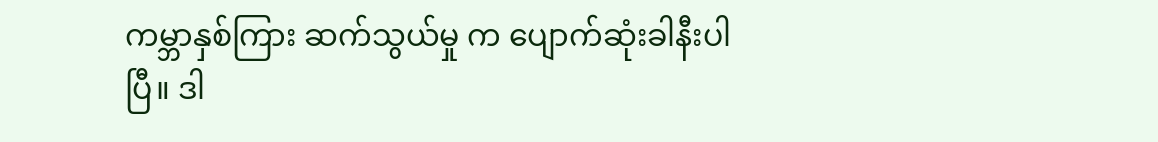ကမ္ဘာနှစ်ကြား ဆက်သွယ်မှု က ပျောက်ဆုံးခါနီးပါပြီ။ ဒါ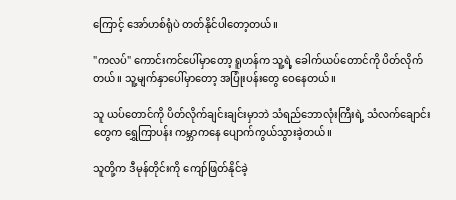ကြောင့် အော်ဟစ်ရုံပဲ တတ်နိုင်ပါတော့တယ်။

"ကလပ်" ကောင်းကင်ပေါ်မှာတော့ ရူဟန်က သူ့ရဲ့ ခေါက်ယပ်တောင်ကို ပိတ်လိုက်တယ်။ သူ့မျက်နှာပေါ်မှာတော့ အပြုံးပန်းတွေ ဝေနေတယ်။

သူ ယပ်တောင်ကို ပိတ်လိုက်ချင်းချင်းမှာဘဲ သံရည်ဘောလုံးကြီးရဲ့ သံလက်ချောင်းတွေက ရွှေကြာပန်း ကမ္ဘာကနေ ပျောက်ကွယ်သွားခဲ့တယ်။

သူတို့က ဒီမုန်တိုင်းကို ကျော်ဖြတ်နိုင်ခဲ့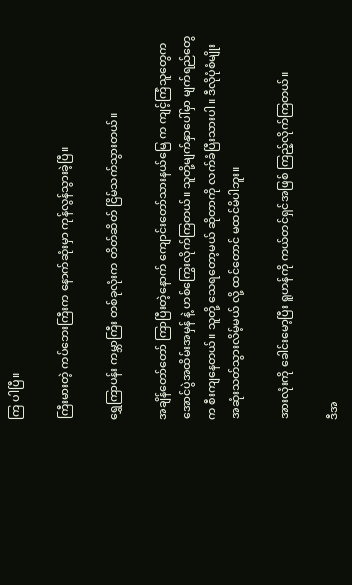ကြ ပါပြီ။

ကြီးမားတဲ့ ကပ်ဘေးကြီးက နောက်ဆုံးမှာ ကုန်လွန်သွားခဲ့ပြီ။

ရွှေကြာပန်း ကမ္ဘာကြီး တစ်ခုလုံးက တိတ်ဆိတ် ငြိမ်သက်သွားတယ်။

အချိန်တော်တော် ကြာပြီးတဲ့နောက် ကျောင်းတော်သားနယ်မြေ က ကျင့်ကြံသူတွေက အောင်ပွဲအထိမ်းအမှန် နဲ့ ဟစ်ကြွေးလိုက်ကြတယ်။ သူတို့မျက်နှာပေါ်မှာ မျက်ရည်တွေက စီးကျနေတယ်။ သူတို့ သေရတော့မယ် ဆိုတာကို လက်ခံပြီးသားပါ။ ဒီလိုပုံစံမျိုး အဆုံးသတ်သွားလိမ့်မယ် လို့ ထင်တောင် မထင်မိပါဘူး။

အားလုံးကို ခေါင်းမော့ပြီး ရူဟန်ကို ကယ်တင်ရှင်အဖြစ် ကြည့်လိုက်ကြတယ်။

ဒီအ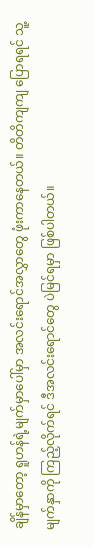ချိန်မှာတော့ ရူဟန်ရဲ့မျက်မှာပေါ်မှာ အလင်းရောင်အလွှာတွေ ဖုံးကာနေတယ်။ တိတိကျကျ ပြောရရင် သူ့မျက်နှာကို ကြည့်လိုက်ရင် ဒီအလင်းရောင်တွေ ပဲမြင်ရမှာ ဖြစ်ပါတယ်။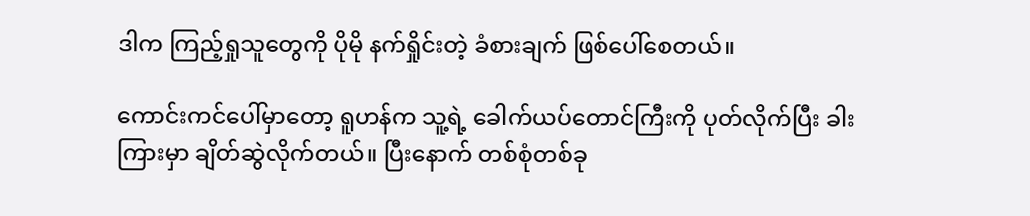ဒါက ကြည့်ရှုသူတွေကို ပိုမို နက်ရှိုင်းတဲ့ ခံစားချက် ဖြစ်ပေါ်စေတယ်။

ကောင်းကင်ပေါ်မှာတော့ ရူဟန်က သူ့ရဲ့ ခေါက်ယပ်တောင်ကြီးကို ပုတ်လိုက်ပြီး ခါးကြားမှာ ချိတ်ဆွဲလိုက်တယ်။ ပြီးနောက် တစ်စုံတစ်ခု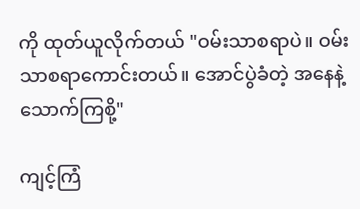ကို ထုတ်ယူလိုက်တယ် "ဝမ်းသာစရာပဲ။ ဝမ်းသာစရာကောင်းတယ်။ အောင်ပွဲခံတဲ့ အနေနဲ့ သောက်ကြစို့"

ကျင့်ကြံ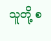သူတို့ စ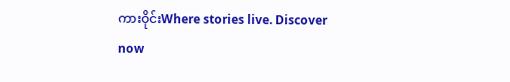ကားဝိုင်းWhere stories live. Discover now